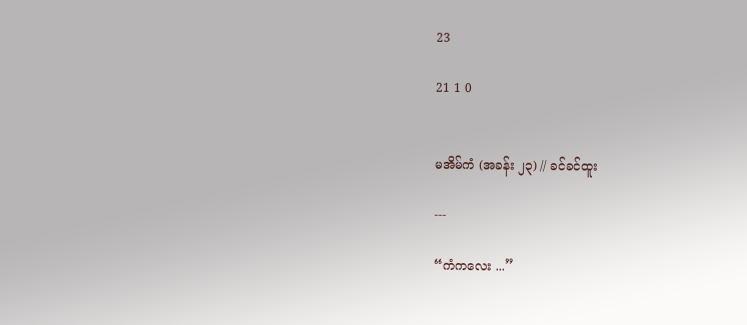23

21 1 0


မအိမ်ကံ (အခန်း ၂၃) // ခင်ခင်ထူး

---

“ကံကလေး ...”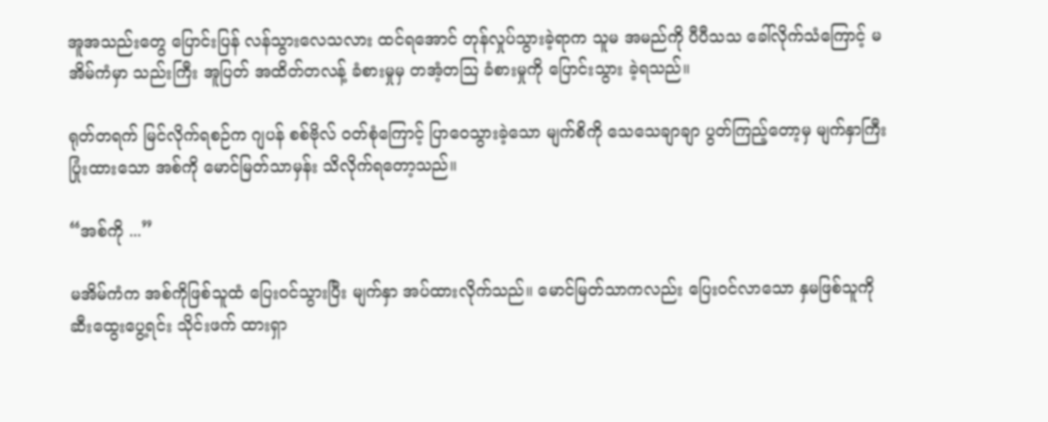အူအသည်းတွေ ပြောင်းပြန် လန်သွားလေသလား ထင်ရအောင် တုန်လှုပ်သွားခဲ့ရာက သူမ အမည်ကို ပီပီသသ ခေါ်လိုက်သံကြောင့် မအိမ်ကံမှာ သည်းကြီး အူပြတ် အထိတ်တလန့် ခံစားမှုမှ တအံ့တသြ ခံစားမှုကို ပြောင်းသွား ခဲ့ရသည်။

ရုတ်တရက် မြင်လိုက်ရစဉ်က ဂျပန် စစ်ဗိုလ် ဝတ်စုံကြောင့် ပြာ‌ဝေသွားခဲ့သော မျက်စိကို သေသေချာချာ ပွတ်ကြည့်တော့မှ မျက်နှာကြီး ပြုံးထားသော အစ်ကို မောင်မြတ်သာမှန်း သိလိုက်ရတော့သည်။

“အစ်ကို ...”

မအိမ်ကံက အစ်ကိုဖြစ်သူထံ ပြေးဝင်သွားပြီး မျက်နှာ အပ်ထားလိုက်သည်။ မောင်မြတ်သာကလည်း ပြေးဝင်လာသော နှမဖြစ်သူကို ဆီးထွေးပွေ့ရင်း သိုင်းဖက် ထားရှာ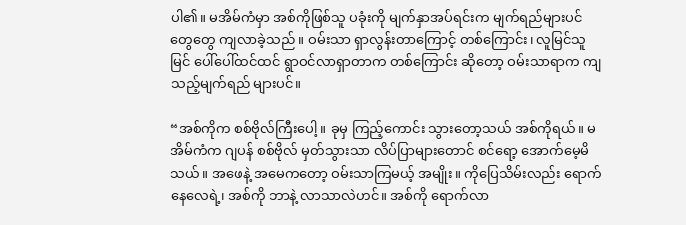ပါ၏။ မအိမ်ကံမှာ အစ်ကိုဖြစ်သူ ပခုံးကို မျက်နှာအပ်ရင်းက မျက်ရည်များပင် တွေတွေ ကျလာခဲ့သည်။ ဝမ်းသာ ရှာလွန်းတာကြောင့် တစ်ကြောင်း၊ လူမြင်သူမြင် ပေါ်ပေါ်ထင်ထင် ရွာဝင်လာရှာတာက တစ်ကြောင်း ဆိုတော့ ဝမ်းသာရာက ကျသည့်မျက်ရည် များပင်။

“အစ်ကိုက စစ်ဗိုလ်ကြီးပေါ့။ ခုမှ ကြည့်ကောင်း သွားတော့သယ် အစ်ကိုရယ်။ မအိမ်ကံက ဂျပန် စစ်ဗိုလ် မှတ်သွားသာ လိပ်ပြာများတောင် စင်ရော့ အောက်မေ့မိသယ်။ အဖေနဲ့ အမေကတော့ ဝမ်းသာကြမယ့် အမျိုး။ ကိုပြေသိမ်းလည်း ရောက်နေလေရဲ့၊ အစ်ကို ဘာနဲ့ လာသာလဲဟင်။ အစ်ကို ရောက်လာ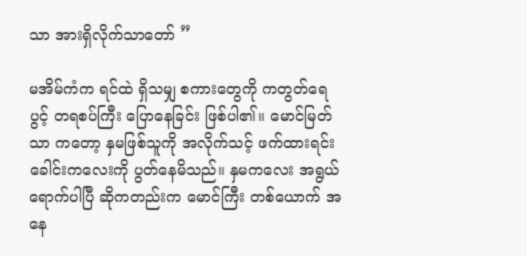သာ အားရှိလိုက်သာတော် ”

မအိမ်ကံက ရင်ထဲ ရှိသမျှ စကားတွေကို ကတွတ်ရေပွင့် တရစပ်ကြီး ပြောနေခြင်း ဖြစ်ပါ၏။ မောင်မြတ်သာ ကတော့ နှမဖြစ်သူကို အလိုက်သင့် ဖက်ထားရင်း ခေါင်းကလေးကို ပွတ်နေမိသည်။ နှမကလေး အရွယ်ရောက်ပါပြီ ဆိုကတည်းက မောင်ကြီး တစ်ယောက် အနေ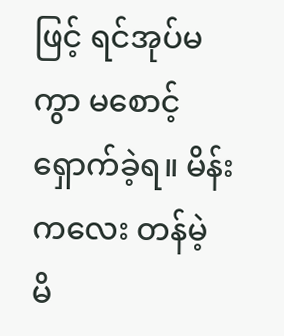ဖြင့် ရင်အုပ်မကွာ မစောင့်ရှောက်ခဲ့ရ။ မိန်းကလေး တန်မဲ့ မိ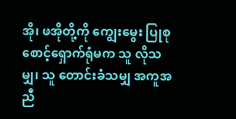အို၊ ဖအိုတို့ကို ကျွေးမွေး ပြုစု စောင့်ရှောက်ရုံမက သူ လိုသမျှ၊ သူ တောင်းခံသမျှ အကူအညီ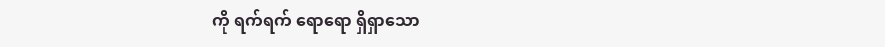ကို ရက်ရက် ရောရော ရှိရှာသော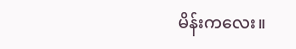မိန်းကလေး။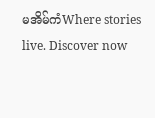မအိမ်ကံWhere stories live. Discover now